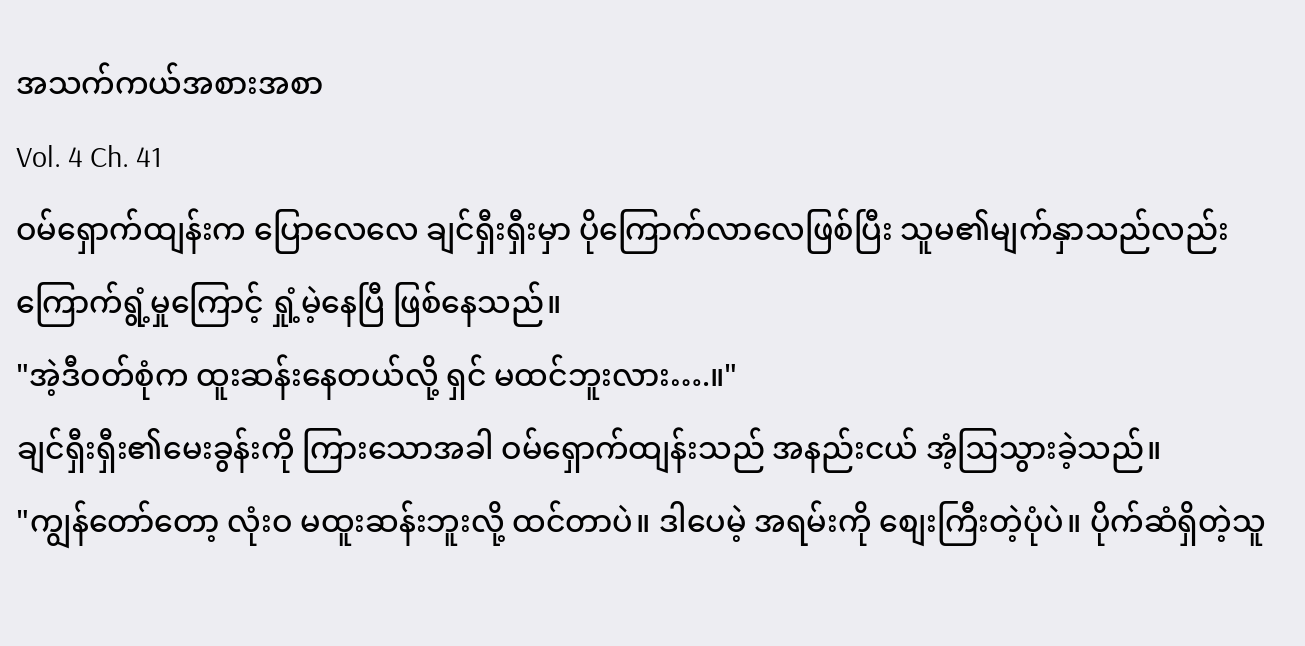အသက်ကယ်အစားအစာ
Vol. 4 Ch. 41
ဝမ်ရှောက်ထျန်းက ပြောလေလေ ချင်ရှီးရှီးမှာ ပိုကြောက်လာလေဖြစ်ပြီး သူမ၏မျက်နှာသည်လည်း ကြောက်ရွံ့မှုကြောင့် ရှုံ့မဲ့နေပြီ ဖြစ်နေသည်။
"အဲ့ဒီဝတ်စုံက ထူးဆန်းနေတယ်လို့ ရှင် မထင်ဘူးလား….။"
ချင်ရှီးရှီး၏မေးခွန်းကို ကြားသောအခါ ဝမ်ရှောက်ထျန်းသည် အနည်းငယ် အံ့ဩသွားခဲ့သည်။
"ကျွန်တော်တော့ လုံးဝ မထူးဆန်းဘူးလို့ ထင်တာပဲ။ ဒါပေမဲ့ အရမ်းကို စျေးကြီးတဲ့ပုံပဲ။ ပိုက်ဆံရှိတဲ့သူ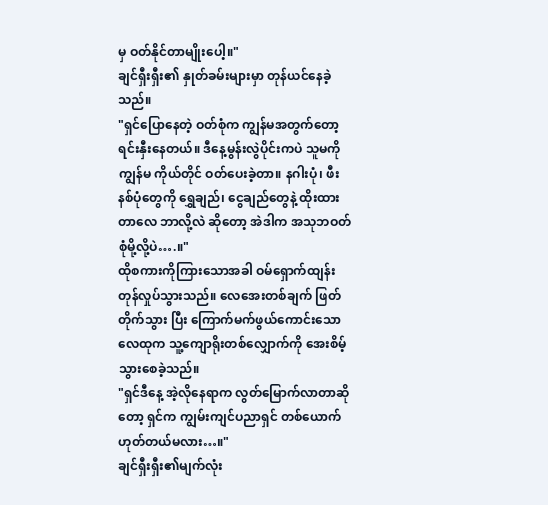မှ ဝတ်နိုင်တာမျိုးပေါ့။"
ချင်ရှီးရှီး၏ နှုတ်ခမ်းများမှာ တုန်ယင်နေခဲ့သည်။
"ရှင်ပြောနေတဲ့ ဝတ်စုံက ကျွန်မအတွက်တော့ ရင်းနှီးနေတယ်။ ဒီနေ့မွန်းလွဲပိုင်းကပဲ သူမကို ကျွန်မ ကိုယ်တိုင် ဝတ်ပေးခဲ့တာ။ နဂါးပုံ၊ ဖီးနစ်ပုံတွေကို ရွှေချည်၊ ငွေချည်တွေနဲ့ ထိုးထားတာလေ ဘာလို့လဲ ဆိုတော့ အဲဒါက အသုဘဝတ်စုံမို့လို့ပဲ….။"
ထိုစကားကိုကြားသောအခါ ဝမ်ရှောက်ထျန်း တုန်လှုပ်သွားသည်။ လေအေးတစ်ချက် ဖြတ်တိုက်သွား ပြီး ကြောက်မက်ဖွယ်ကောင်းသော လေထုက သူ့ကျောရိုးတစ်လျှောက်ကို အေးစိမ့်သွားစေခဲ့သည်။
"ရှင်ဒီနေ့ အဲ့လိုနေရာက လွတ်မြောက်လာတာဆိုတော့ ရှင်က ကျွမ်းကျင်ပညာရှင် တစ်ယောက် ဟုတ်တယ်မလား…။"
ချင်ရှီးရှီး၏မျက်လုံး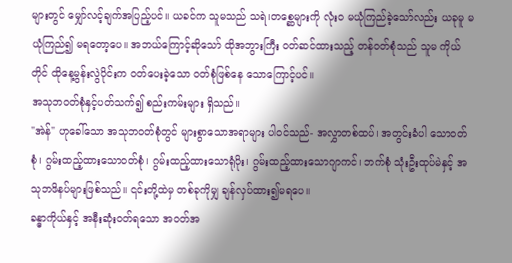များတွင် မျှော်လင့်ချက်အပြည့်ပင်။ ယခင်က သူမသည် သရဲ၊တစ္ဆေများကို လုံးဝ မယုံကြည်ခဲ့သော်လည်း ယခုမူ မယုံကြည်၍ မရတော့ပေ။ အဘယ်ကြောင့်ဆိုသော် ထိုအဘွားကြီး ဝတ်ဆင်ထားသည့် တန်ဝတ်စုံသည် သူမ ကိုယ်တိုင် ထိုနေ့မွန်းလွဲပိုင်းက ဝတ်ပေးခဲ့သော ဝတ်စုံဖြစ်နေ သောကြောင့်ပင်။
အသုဘဝတ်စုံနှင့်ပတ်သက်၍ စည်းကမ်းများ ရှိသည်။
"အဲန်" ဟုခေါ်သော အသုဘဝတ်စုံတွင် များစွာသောအရာများ ပါဝင်သည်- အလွှာတစ်ထပ်၊ အတွင်းခံပါ သောဝတ်စုံ၊ ဂွမ်းထည့်ထားသောဝတ်စုံ၊ ဂွမ်းထည့်ထားသောရုံပိုး၊ ဂွမ်းထည့်ထားသောဂျာကင်၊ ဘက်စုံ သုံးဦးထုပ်မဲနှင့် အသုဘဖိနပ်များဖြစ်သည်။ ၎င်းတို့ထဲမှ တစ်ခုကိုမျှ ချန်လှပ်ထား၍မရပေ။
ခန္ဓာကိုယ်နှင့် အနီးဆုံးဝတ်ရသော အဝတ်အ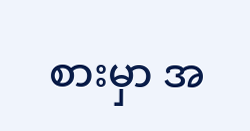စားမှာ အ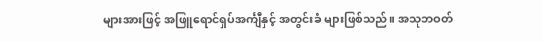များအားဖြင့် အဖြူရောင်ရှပ်အင်္ကျီနှင့် အတွင်းခံ များဖြစ်သည်။ အသုဘဝတ်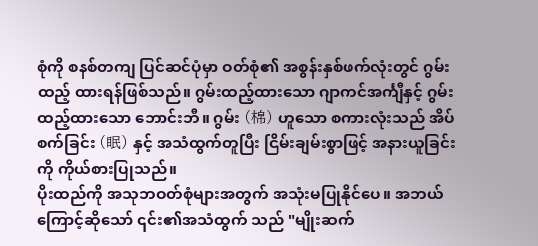စုံကို စနစ်တကျ ပြင်ဆင်ပုံမှာ ဝတ်စုံ၏ အစွန်းနှစ်ဖက်လုံးတွင် ဂွမ်းထည့် ထားရန်ဖြစ်သည်။ ဂွမ်းထည့်ထားသော ဂျာကင်အင်္ကျီနှင့် ဂွမ်းထည့်ထားသော ဘောင်းဘီ။ ဂွမ်း (棉) ဟူသော စကားလုံးသည် အိပ်စက်ခြင်း (眠) နှင့် အသံထွက်တူပြီး ငြိမ်းချမ်းစွာဖြင့် အနားယူခြင်းကို ကိုယ်စားပြုသည်။
ပိုးထည်ကို အသုဘဝတ်စုံများအတွက် အသုံးမပြုနိုင်ပေ။ အဘယ်ကြောင့်ဆိုသော် ၎င်း၏အသံထွက် သည် "မျိုးဆက်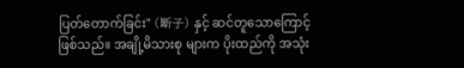ပြတ်တောက်ခြင်း" (断子) နှင့် ဆင်တူသောကြောင့်ဖြစ်သည်။ အချို့မိသားစု များက ပိုးထည်ကို အသုံး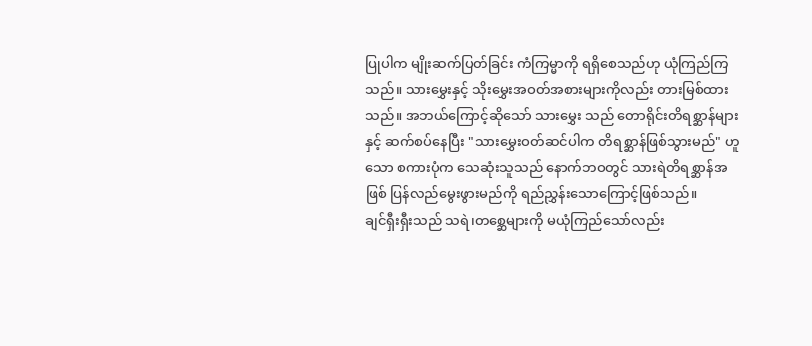ပြုပါက မျိုးဆက်ပြတ်ခြင်း ကံကြမ္မာကို ရရှိစေသည်ဟု ယုံကြည်ကြသည်။ သားမွှေးနှင့် သိုးမွှေးအဝတ်အစားများကိုလည်း တားမြစ်ထားသည်။ အဘယ်ကြောင့်ဆိုသော် သားမွှေး သည် တောရိုင်းတိရစ္ဆာန်များနှင့် ဆက်စပ်နေပြီး "သားမွှေးဝတ်ဆင်ပါက တိရစ္ဆာန်ဖြစ်သွားမည်" ဟူ သော စကားပုံက သေဆုံးသူသည် နောက်ဘဝတွင် သားရဲတိရစ္ဆာန်အဖြစ် ပြန်လည်မွေးဖွားမည်ကို ရည်ညွှန်းသောကြောင့်ဖြစ်သည်။
ချင်ရှီးရှီးသည် သရဲ၊တစ္ဆေများကို မယုံကြည်သော်လည်း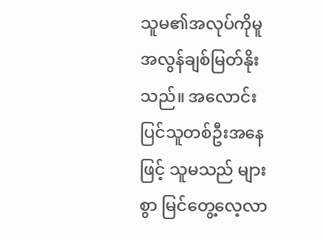သူမ၏အလုပ်ကိုမူ အလွန်ချစ်မြတ်နိုးသည်။ အလောင်းပြင်သူတစ်ဦးအနေဖြင့် သူမသည် များစွာ မြင်တွေ့လေ့လာ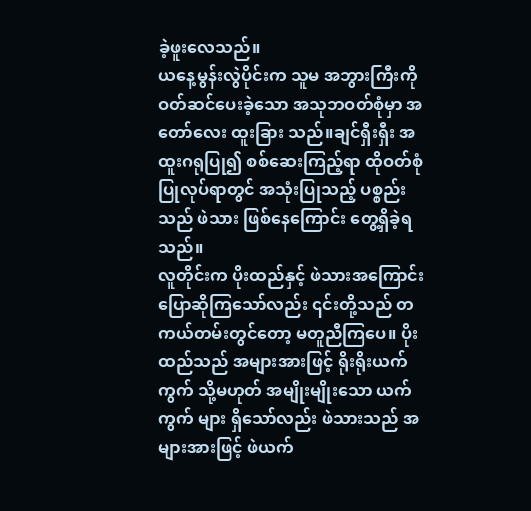ခဲ့ဖူးလေသည်။
ယနေ့မွန်းလွဲပိုင်းက သူမ အဘွားကြီးကို ဝတ်ဆင်ပေးခဲ့သော အသုဘဝတ်စုံမှာ အတော်လေး ထူးခြား သည်။ချင်ရှီးရှီး အထူးဂရုပြု၍ စစ်ဆေးကြည့်ရာ ထိုဝတ်စုံပြုလုပ်ရာတွင် အသုံးပြုသည့် ပစ္စည်းသည် ဖဲသား ဖြစ်နေကြောင်း တွေ့ရှိခဲ့ရသည်။
လူတိုင်းက ပိုးထည်နှင့် ဖဲသားအကြောင်း ပြောဆိုကြသော်လည်း ၎င်းတို့သည် တကယ်တမ်းတွင်တော့ မတူညီကြပေ။ ပိုးထည်သည် အများအားဖြင့် ရိုးရိုးယက်ကွက် သို့မဟုတ် အမျိုးမျိုးသော ယက်ကွက် များ ရှိသော်လည်း ဖဲသားသည် အများအားဖြင့် ဖဲယက်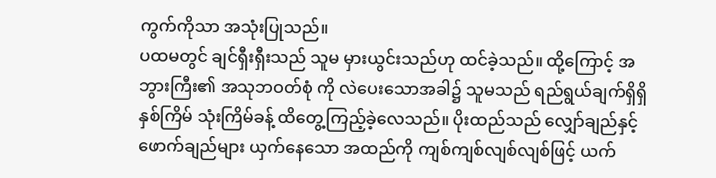ကွက်ကိုသာ အသုံးပြုသည်။
ပထမတွင် ချင်ရှီးရှီးသည် သူမ မှားယွင်းသည်ဟု ထင်ခဲ့သည်။ ထို့ကြောင့် အဘွားကြီး၏ အသုဘဝတ်စုံ ကို လဲပေးသောအခါ၌ သူမသည် ရည်ရွယ်ချက်ရှိရှိ နှစ်ကြိမ် သုံးကြိမ်ခန့် ထိတွေ့ကြည့်ခဲ့လေသည်။ ပိုးထည်သည် လျှော်ချည်နှင့် ဖောက်ချည်များ ယှက်နေသော အထည်ကို ကျစ်ကျစ်လျစ်လျစ်ဖြင့် ယက်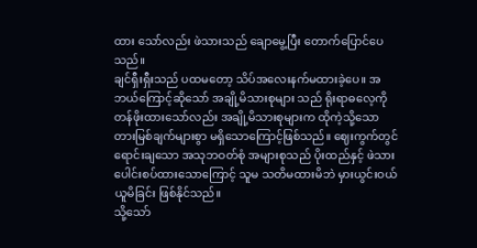ထား သော်လည်း ဖဲသားသည် ချောမွေ့ပြီး တောက်ပြောင်ပေသည်။
ချင်ရှီးရှီးသည် ပထမတော့ သိပ်အလေးနက်မထားခဲ့ပေ။ အဘယ်ကြောင့်ဆိုသော် အချို့မိသားစုများ သည် ရိုးရာဓလေ့ကို တန်ဖိုးထားသော်လည်း အချို့မိသားစုများက ထိုကဲ့သို့သော တားမြစ်ချက်များစွာ မရှိသောကြောင့်ဖြစ်သည်။ ဈေးကွက်တွင် ရောင်းချသော အသုဘဝတ်စုံ အများစုသည် ပိုးထည်နှင့် ဖဲသားပေါင်းစပ်ထားသောကြောင့် သူမ သတိမထားမိဘဲ မှားယွင်းဝယ်ယူမိခြင်း ဖြစ်နိုင်သည်။
သို့သော်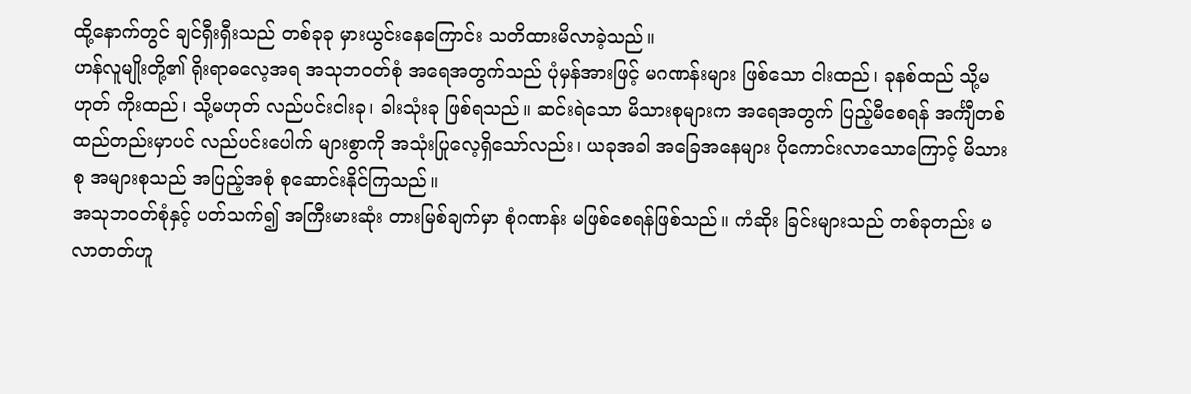ထို့နောက်တွင် ချင်ရှီးရှီးသည် တစ်ခုခု မှားယွင်းနေကြောင်း သတိထားမိလာခဲ့သည်။
ဟန်လူမျိုးတို့၏ ရိုးရာဓလေ့အရ အသုဘဝတ်စုံ အရေအတွက်သည် ပုံမှန်အားဖြင့် မဂဏန်းများ ဖြစ်သော ငါးထည်၊ ခုနစ်ထည် သို့မဟုတ် ကိုးထည်၊ သို့မဟုတ် လည်ပင်းငါးခု၊ ခါးသုံးခု ဖြစ်ရသည်။ ဆင်းရဲသော မိသားစုများက အရေအတွက် ပြည့်မီစေရန် အင်္ကျီတစ်ထည်တည်းမှာပင် လည်ပင်းပေါက် များစွာကို အသုံးပြုလေ့ရှိသော်လည်း၊ ယခုအခါ အခြေအနေများ ပိုကောင်းလာသောကြောင့် မိသားစု အများစုသည် အပြည့်အစုံ စုဆောင်းနိုင်ကြသည်။
အသုဘဝတ်စုံနှင့် ပတ်သက်၍ အကြီးမားဆုံး တားမြစ်ချက်မှာ စုံဂဏန်း မဖြစ်စေရန်ဖြစ်သည်။ ကံဆိုး ခြင်းများသည် တစ်ခုတည်း မလာတတ်ဟူ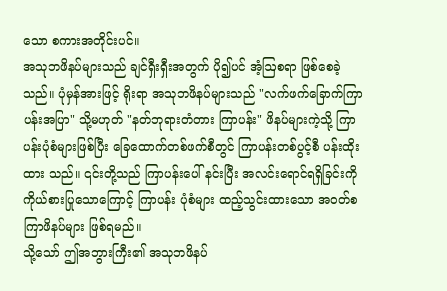သော စကားအတိုင်းပင်။
အသုဘဖိနပ်များသည် ချင်ရှီးရှီးအတွက် ပို၍ပင် အံ့ဩစရာ ဖြစ်စေခဲ့သည်။ ပုံမှန်အားဖြင့် ရိုးရာ အသုဘဖိနပ်များသည် "လက်ဖက်ခြောက်ကြာပန်းအပြာ" သို့မဟုတ် "နတ်ဘုရားတံတား ကြာပန်း" ဖိနပ်များကဲ့သို့ ကြာပန်းပုံစံများဖြစ်ပြီး ခြေထောက်တစ်ဖက်စီတွင် ကြာပန်းတစ်ပွင့်စီ ပန်းထိုးထား သည်။ ၎င်းတို့သည် ကြာပန်းပေါ် နင်းပြီး အလင်းရောင်ရရှိခြင်းကို ကိုယ်စားပြုသောကြောင့် ကြာပန်း ပုံစံများ ထည့်သွင်းထားသော အဝတ်စ ကြာဖိနပ်များ ဖြစ်ရမည်။
သို့သော် ဤအဘွားကြီး၏ အသုဘဖိနပ်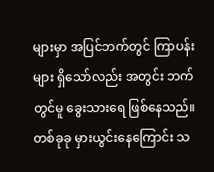များမှာ အပြင်ဘက်တွင် ကြာပန်းများ ရှိသော်လည်း အတွင်း ဘက်တွင်မူ ခွေးသားရေ ဖြစ်နေသည်။
တစ်ခုခု မှားယွင်းနေကြောင်း သ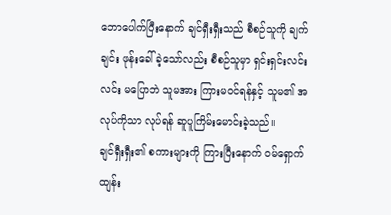ဘောပေါက်ပြီးနောက် ချင်ရှီးရှီးသည် စီစဉ်သူကို ချက်ချင်း ဖုန်းခေါ် ခဲ့သော်လည်း စီစဉ်သူမှာ ရှင်းရှင်းလင်းလင်း မပြောဘဲ သူမအား ကြားမဝင်ရန်နှင့် သူမ၏ အလုပ်ကိုသာ လုပ်ရန် ဆူပူကြိမ်းမောင်းခဲ့သည်။
ချင်ရှီးရှီး၏ စကားများကို ကြားပြီးနောက် ဝမ်ရှောက်ထျန်း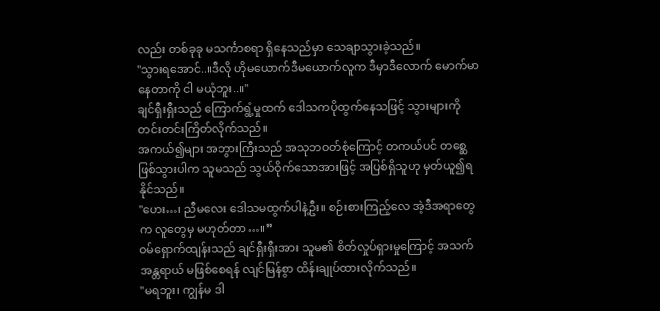လည်း တစ်ခုခု မသင်္ကာစရာ ရှိနေသည်မှာ သေချာသွားခဲ့သည်။
"သွားရအောင်..။ဒီလို ဟိုမယောက်ဒီမယောက်လူက ဒီမှာဒီလောက် မောက်မာနေတာကို ငါ မယုံဘူး..။"
ချင်ရှီးရှီးသည် ကြောက်ရွံ့မှုထက် ဒေါသကပိုထွက်နေသဖြင့် သွားများကို တင်းတင်းကြိတ်လိုက်သည်။
အကယ်၍များ အဘွားကြီးသည် အသုဘဝတ်စုံကြောင့် တကယ်ပင် တစ္ဆေဖြစ်သွားပါက သူမသည် သွယ်ဝိုက်သောအားဖြင့် အပြစ်ရှိသူဟု မှတ်ယူ၍ရနိုင်သည်။
"ဟေး…၊ ညီမလေး ဒေါသမထွက်ပါနဲ့ဦး။ စဉ်းစားကြည့်လေ အဲ့ဒီအရာတွေက လူတွေမှ မဟုတ်တာ…။”
ဝမ်ရှောက်ထျန်းသည် ချင်ရှီးရှီးအား သူမ၏ စိတ်လှုပ်ရှားမှုကြောင့် အသက်အန္တရာယ် မဖြစ်စေရန် လျင်မြန်စွာ ထိန်းချုပ်ထားလိုက်သည်။
"မရဘူး၊ ကျွန်မ ဒါ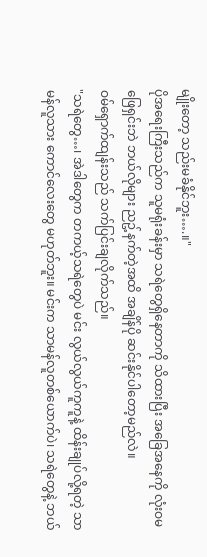မျိုးတော့ သည်းမခံနိုင်ဘူး….။"
ပိုအရေးကြီးသည်က သူမရုံးခန်းမှာ သရဲတွေရှိနေတာကို သိထားပြီး အခြေအနေကို လုံးဝမဖြေရှင်းဘဲ ဘယ်လိုများ ညဥ့်နက်တဲ့အထိ အချိန်ပို ဆင်းနိုင်ပါတော့မည်လဲ။
ဝမ်ရှောက်ထျန်းသည် သက်ပြင်းချလိုက်သည်။
"သရဲတွေ…၊ အဲဒါတွေက တကယ့်သရဲတွေပဲ မင်း လွယ်လွယ်ကူကူနဲ့ ထိန်းချုပ်လို့ရတဲ့ သာမန်လူသား ကောင်လေးတွေ မဟုတ်ဘူး။ မင်းက သာမန်လူတစ်ယောက်ပဲ၊ သရဲတွေနဲ့ ဘယ်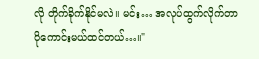လို တိုက်ခိုက်နိုင်မလဲ။ မင်း… အလုပ်ထွက်လိုက်တာ ပိုကောင်းမယ်ထင်တယ်…။"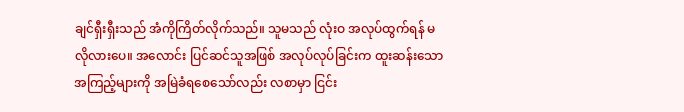ချင်ရှီးရှီးသည် အံကိုကြိတ်လိုက်သည်။ သူမသည် လုံးဝ အလုပ်ထွက်ရန် မလိုလားပေ။ အလောင်း ပြင်ဆင်သူအဖြစ် အလုပ်လုပ်ခြင်းက ထူးဆန်းသောအကြည့်များကို အမြဲခံရစေသော်လည်း လစာမှာ ငြင်း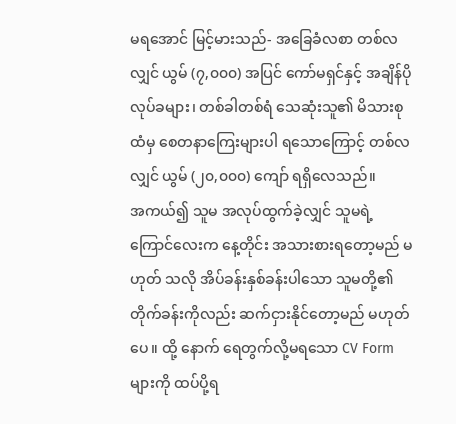မရအောင် မြင့်မားသည်- အခြေခံလစာ တစ်လလျှင် ယွမ် (၇,၀၀၀) အပြင် ကော်မရှင်နှင့် အချိန်ပို လုပ်ခများ၊ တစ်ခါတစ်ရံ သေဆုံးသူ၏ မိသားစုထံမှ စေတနာကြေးများပါ ရသောကြောင့် တစ်လ လျှင် ယွမ် (၂၀,၀၀၀) ကျော် ရရှိလေသည်။
အကယ်၍ သူမ အလုပ်ထွက်ခဲ့လျှင် သူမရဲ့ ကြောင်လေးက နေ့တိုင်း အသားစားရတော့မည် မဟုတ် သလို အိပ်ခန်းနှစ်ခန်းပါသော သူမတို့၏ တိုက်ခန်းကိုလည်း ဆက်ငှားနိုင်တော့မည် မဟုတ်ပေ။ ထို့ နောက် ရေတွက်လို့မရသော CV Form များကို ထပ်ပို့ရ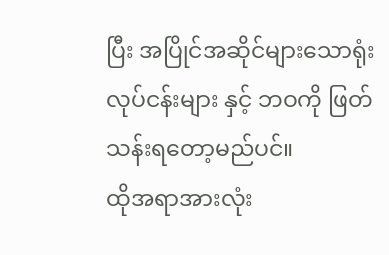ပြီး အပြိုင်အဆိုင်များသောရုံးလုပ်ငန်းများ နှင့် ဘဝကို ဖြတ်သန်းရတော့မည်ပင်။
ထိုအရာအားလုံး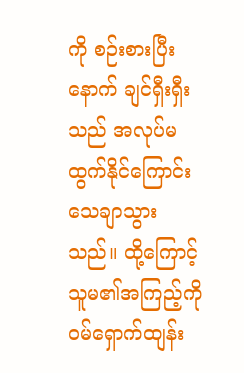ကို စဉ်းစားပြီးနောက် ချင်ရှီးရှီးသည် အလုပ်မထွက်နိုင်ကြောင်း သေချာသွားသည်။ ထို့ကြောင့် သူမ၏အကြည့်ကို ဝမ်ရှောက်ထျန်း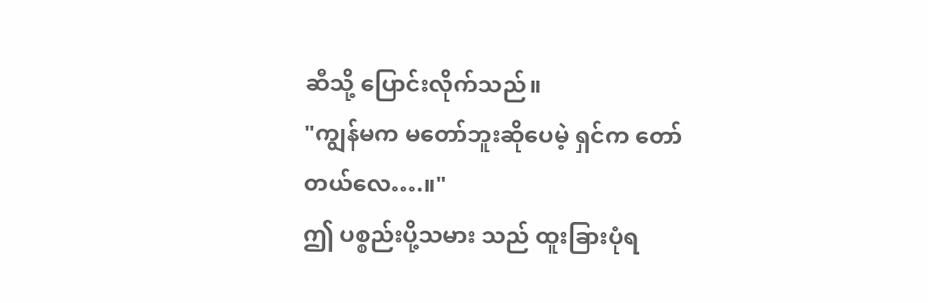ဆီသို့ ပြောင်းလိုက်သည်။
"ကျွန်မက မတော်ဘူးဆိုပေမဲ့ ရှင်က တော်တယ်လေ….။"
ဤ ပစ္စည်းပို့သမား သည် ထူးခြားပုံရ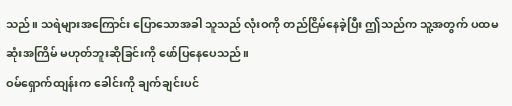သည်။ သရဲများအကြောင်း ပြောသောအခါ သူသည် လုံးဝကို တည်ငြိမ်နေခဲ့ပြီး ဤသည်က သူ့အတွက် ပထမဆုံးအကြိမ် မဟုတ်ဘူးဆိုခြင်းကို ဖော်ပြနေပေသည်။
ဝမ်ရှောက်ထျန်းက ခေါင်းကို ချက်ချင်းပင်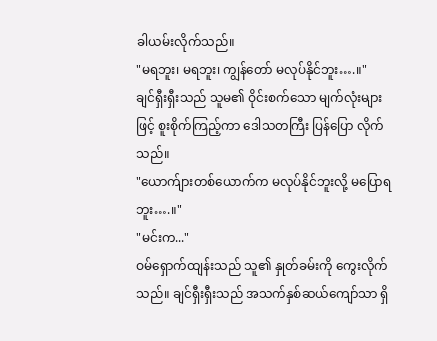ခါယမ်းလိုက်သည်။
"မရဘူး၊ မရဘူး၊ ကျွန်တော် မလုပ်နိုင်ဘူး….။"
ချင်ရှီးရှီးသည် သူမ၏ ဝိုင်းစက်သော မျက်လုံးများဖြင့် စူးစိုက်ကြည့်ကာ ဒေါသတကြီး ပြန်ပြော လိုက်သည်။
"ယောက်ျားတစ်ယောက်က မလုပ်နိုင်ဘူးလို့ မပြောရဘူး….။"
"မင်းက..."
ဝမ်ရှောက်ထျန်းသည် သူ၏ နှုတ်ခမ်းကို ကွေးလိုက်သည်။ ချင်ရှီးရှီးသည် အသက်နှစ်ဆယ်ကျော်သာ ရှိ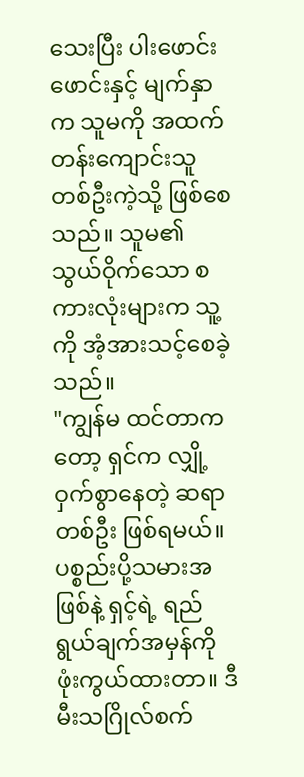သေးပြီး ပါးဖောင်းဖောင်းနှင့် မျက်နှာက သူမကို အထက်တန်းကျောင်းသူတစ်ဦးကဲ့သို့ ဖြစ်စေသည်။ သူမ၏ သွယ်ဝိုက်သော စကားလုံးများက သူ့ကို အံ့အားသင့်စေခဲ့သည်။
"ကျွန်မ ထင်တာကတော့ ရှင်က လျှို့ဝှက်စွာနေတဲ့ ဆရာတစ်ဦး ဖြစ်ရမယ်။ ပစ္စည်းပို့သမားအဖြစ်နဲ့ ရှင့်ရဲ့ ရည်ရွယ်ချက်အမှန်ကို ဖုံးကွယ်ထားတာ။ ဒီမီးသဂြိုလ်စက်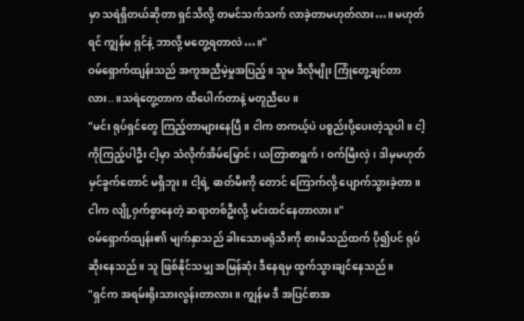မှာ သရဲရှိတယ်ဆိုတာ ရှင်သိလို့ တမင်သက်သက် လာခဲ့တာမဟုတ်လား…။ မဟုတ်ရင် ကျွန်မ ရှင်နဲ့ ဘာလို့ မတွေ့ရတာလဲ…။"
ဝမ်ရှောက်ထျန်းသည် အကူအညီမဲ့မှုအပြည့်။ သူမ ဒီလိုမျိုး ကြုံတွေ့ချင်တာလား..။သရဲတွေ့တာက ထီပေါက်တာနဲ့ မတူညီပေ။
"မင်း ရုပ်ရှင်တွေ ကြည့်တာများနေပြီ။ ငါက တကယ့်ပဲ ပစ္စည်းပို့ပေးတဲ့သူပါ။ ငါ့ကိုကြည့်ပါဦး ငါ့မှာ သံလိုက်အိမ်မြှောင်၊ ယတြာစာရွက်၊ ဝက်မြီးလှဲ၊ ဒါမှမဟုတ် မှင်ခွက်တောင် မရှိဘူး။ ငါ့ရဲ့ ဓာတ်မီးကို တောင် ကြောက်လို့ ပျောက်သွားခဲ့တာ။ ငါက လျို့ဝှက်စွာနေတဲ့ ဆရာတစ်ဦးလို့ မင်းထင်နေတာလား။"
ဝမ်ရှောက်ထျန်း၏ မျက်နှာသည် ခါးသောဖရုံသီးကို စားမိသည်ထက် ပို၍ပင် ရုပ်ဆိုးနေသည်။ သူ ဖြစ်နိုင်သမျှ အမြန်ဆုံး ဒီနေရမှ ထွက်သွားချင်နေသည်။
"ရှင်က အရမ်းရိုးသားလွန်းတာလား။ ကျွန်မ ဒီ အပြင်စာအ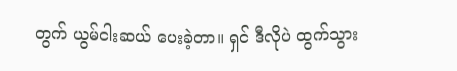တွက် ယွမ်ငါးဆယ် ပေးခဲ့တာ။ ရှင် ဒီလိုပဲ ထွက်သွား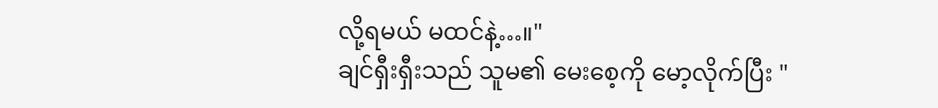လို့ရမယ် မထင်နဲ့…။"
ချင်ရှီးရှီးသည် သူမ၏ မေးစေ့ကို မော့လိုက်ပြီး "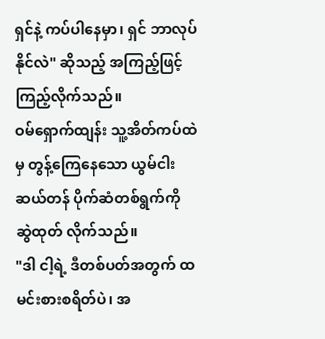ရှင်နဲ့ ကပ်ပါနေမှာ၊ ရှင် ဘာလုပ်နိုင်လဲ" ဆိုသည့် အကြည့်ဖြင့် ကြည့်လိုက်သည်။
ဝမ်ရှောက်ထျန်း သူ့အိတ်ကပ်ထဲမှ တွန့်ကြေနေသော ယွမ်ငါးဆယ်တန် ပိုက်ဆံတစ်ရွက်ကို ဆွဲထုတ် လိုက်သည်။
"ဒါ ငါ့ရဲ့ ဒီတစ်ပတ်အတွက် ထမင်းစားစရိတ်ပဲ၊ အ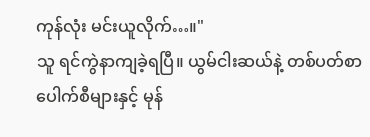ကုန်လုံး မင်းယူလိုက်…။"
သူ ရင်ကွဲနာကျခဲ့ရပြီ။ ယွမ်ငါးဆယ်နဲ့ တစ်ပတ်စာ ပေါက်စီများနှင့် မုန်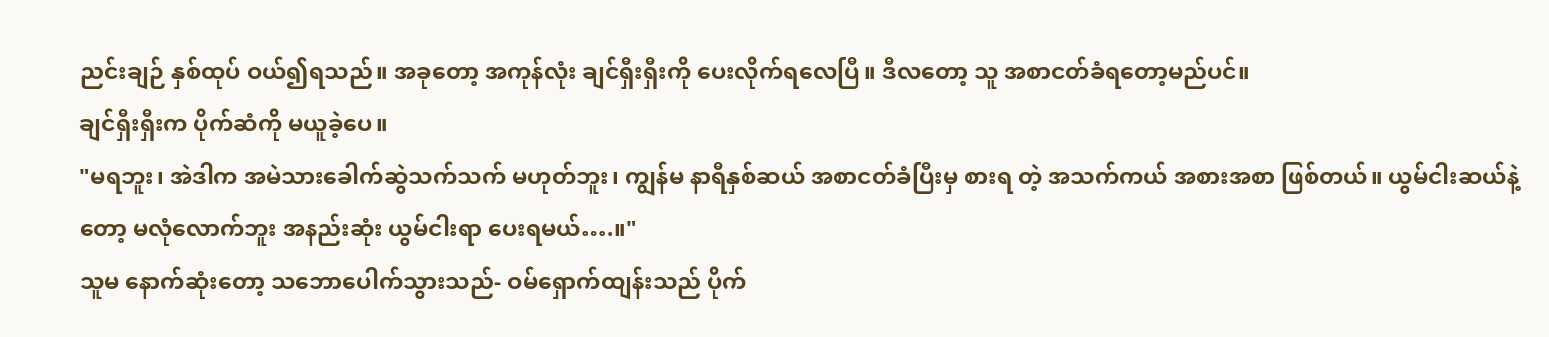ညင်းချဉ် နှစ်ထုပ် ဝယ်၍ရသည်။ အခုတော့ အကုန်လုံး ချင်ရှီးရှီးကို ပေးလိုက်ရလေပြီ။ ဒီလတော့ သူ အစာငတ်ခံရတော့မည်ပင်။
ချင်ရှီးရှီးက ပိုက်ဆံကို မယူခဲ့ပေ။
"မရဘူး၊ အဲဒါက အမဲသားခေါက်ဆွဲသက်သက် မဟုတ်ဘူး၊ ကျွန်မ နာရီနှစ်ဆယ် အစာငတ်ခံပြီးမှ စားရ တဲ့ အသက်ကယ် အစားအစာ ဖြစ်တယ်။ ယွမ်ငါးဆယ်နဲ့တော့ မလုံလောက်ဘူး အနည်းဆုံး ယွမ်ငါးရာ ပေးရမယ်….။"
သူမ နောက်ဆုံးတော့ သဘောပေါက်သွားသည်- ဝမ်ရှောက်ထျန်းသည် ပိုက်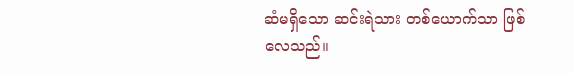ဆံမရှိသော ဆင်းရဲသား တစ်ယောက်သာ ဖြစ်လေသည်။